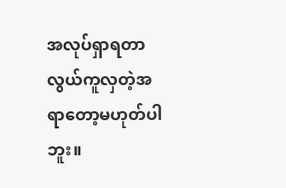အလုပ်ရှာရတာ လွယ်ကူလှတဲ့အရာတော့မဟုတ်ပါဘူး။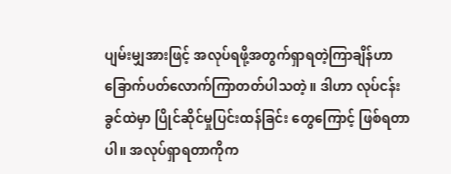ပျမ်းမျှအားဖြင့် အလုပ်ရဖို့အတွက်ရှာရတဲ့ကြာချိန်ဟာ ခြောက်ပတ်လောက်ကြာတတ်ပါသတဲ့။ ဒါဟာ လုပ်ငန်းခွင်ထဲမှာ ပြိုင်ဆိုင်မှုပြင်းထန်ခြင်း တွေကြောင့် ဖြစ်ရတာပါ။ အလုပ်ရှာရတာကိုက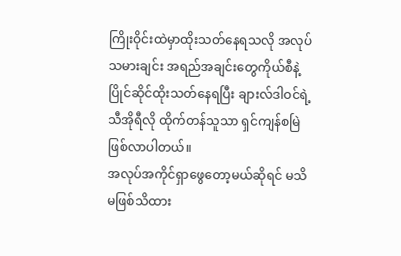ကြိုးဝိုင်းထဲမှာထိုးသတ်နေရသလို အလုပ်သမားချင်း အရည်အချင်းတွေကိုယ်စီနဲ့ ပြိုင်ဆိုင်ထိုးသတ်နေရပြီး ချားလ်ဒါဝင်ရဲ့ သီအိုရီလို ထိုက်တန်သူသာ ရှင်ကျန်စမြဲ ဖြစ်လာပါတယ်။
အလုပ်အကိုင်ရှာဖွေတော့မယ်ဆိုရင် မသိမဖြစ်သိထား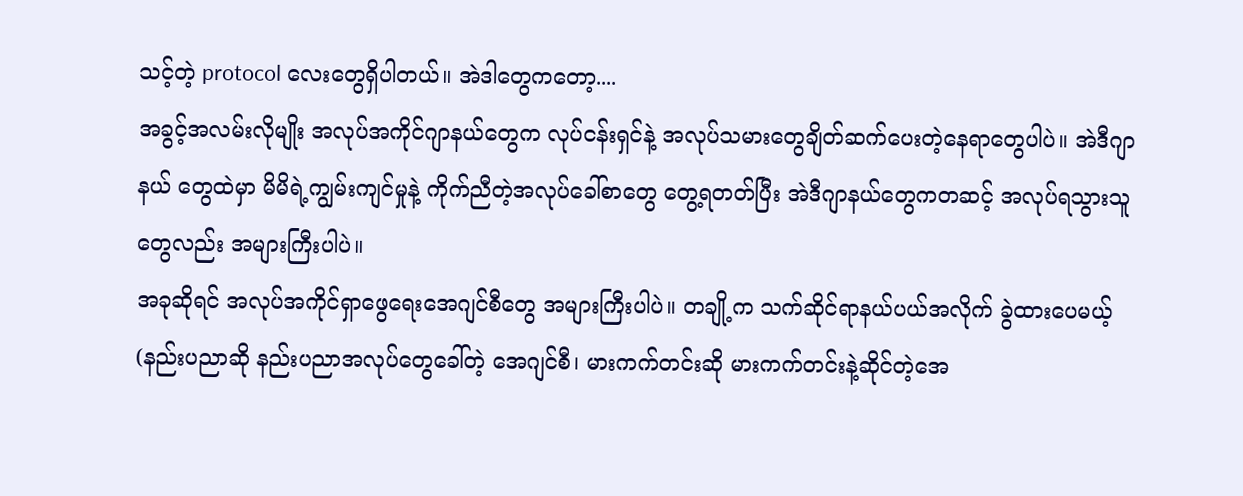သင့်တဲ့ protocol လေးတွေရှိပါတယ်။ အဲဒါတွေကတော့....
အခွင့်အလမ်းလိုမျိုး အလုပ်အကိုင်ဂျာနယ်တွေက လုပ်ငန်းရှင်နဲ့ အလုပ်သမားတွေချိတ်ဆက်ပေးတဲ့နေရာတွေပါပဲ။ အဲဒီဂျာနယ် တွေထဲမှာ မိမိရဲ့ကျွမ်းကျင်မှုနဲ့ ကိုက်ညီတဲ့အလုပ်ခေါ်စာတွေ တွေ့ရတတ်ပြီး အဲဒီဂျာနယ်တွေကတဆင့် အလုပ်ရသွားသူတွေလည်း အများကြီးပါပဲ။
အခုဆိုရင် အလုပ်အကိုင်ရှာဖွေရေးအေဂျင်စီတွေ အများကြီးပါပဲ။ တချို့က သက်ဆိုင်ရာနယ်ပယ်အလိုက် ခွဲထားပေမယ့် (နည်းပညာဆို နည်းပညာအလုပ်တွေခေါ်တဲ့ အေဂျင်စီ၊ မားကက်တင်းဆို မားကက်တင်းနဲ့ဆိုင်တဲ့အေ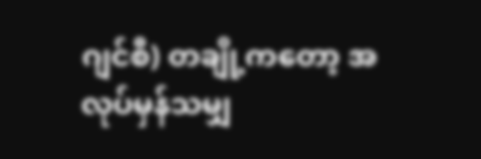ဂျင်စီ) တချို့ကတော့ အလုပ်မှန်သမျှ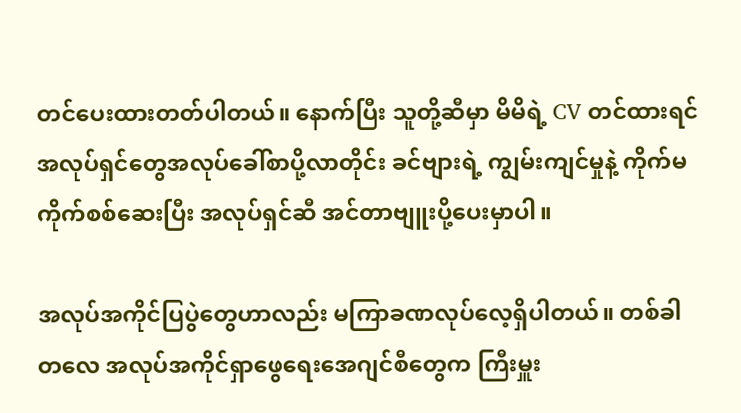တင်ပေးထားတတ်ပါတယ်။ နောက်ပြီး သူတို့ဆီမှာ မိမိရဲ့ CV တင်ထားရင် အလုပ်ရှင်တွေအလုပ်ခေါ်စာပို့လာတိုင်း ခင်ဗျားရဲ့ ကျွမ်းကျင်မှုနဲ့ ကိုက်မကိုက်စစ်ဆေးပြီး အလုပ်ရှင်ဆီ အင်တာဗျူးပို့ပေးမှာပါ။

အလုပ်အကိုင်ပြပွဲတွေဟာလည်း မကြာခဏလုပ်လေ့ရှိပါတယ်။ တစ်ခါတလေ အလုပ်အကိုင်ရှာဖွေရေးအေဂျင်စီတွေက ကြီးမှူး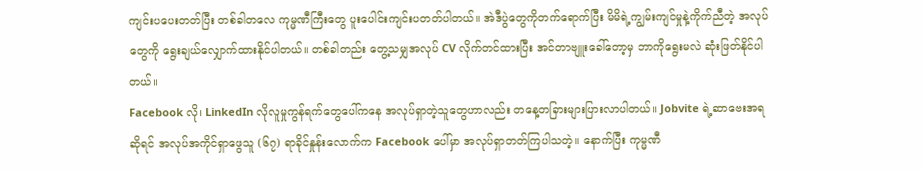ကျင်းပပေးတတ်ပြီး တစ်ခါတလေ ကုမ္မဏီကြီးတွေ ပူးပေါင်းကျင်းပတတ်ပါတယ်။ အဲဒီပွဲတွေကိုတက်ရောက်ပြီး မိမိရဲ့ကျွမ်းကျင်မှုနဲ့ကိုက်ညီတဲ့ အလုပ်တွေကို ရွေးချယ်လျှောက်ထားနိုင်ပါတယ်။ တစ်ခါတည်း တွေ့သမျှအလုပ် CV လိုက်တင်ထားပြီး အင်တာဗျူးခေါ်တော့မှ ဘာကိုရွေးမလဲ ဆုံးဖြတ်နိုင်ပါတယ်။
Facebook လို၊ LinkedIn လိုလူမှုကွန်ရက်တွေပေါ်ကနေ အလုပ်ရှာတဲ့သူတွေဟာလည်း တနေ့တခြားများပြားလာပါတယ်။ Jobvite ရဲ့ဆာဗေးအရဆိုရင် အလုပ်အကိုင်ရှာဖွေသူ (၆၇) ရာခိုင်နှုန်းလောက်က Facebook ပေါ်မှာ အလုပ်ရှာတတ်ကြပါသတဲ့။ နောက်ပြီး ကုမ္မဏီ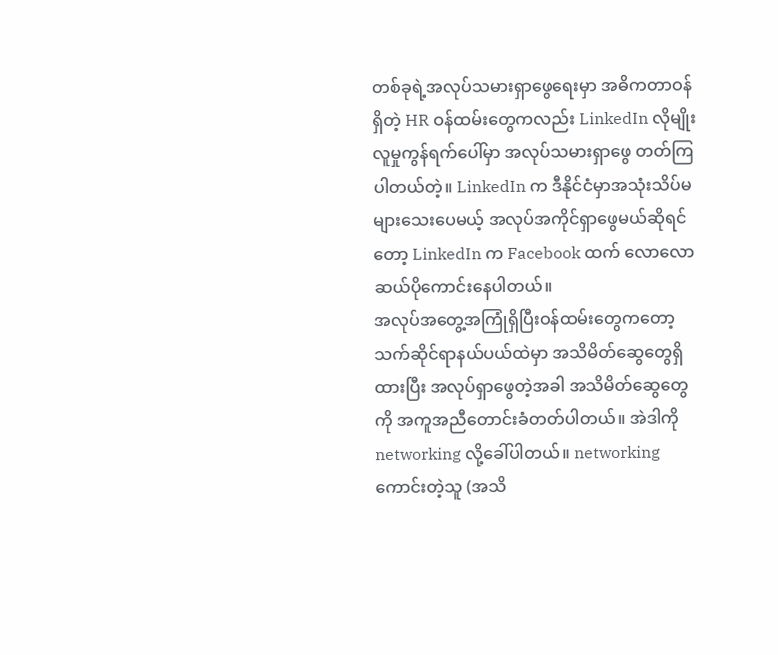တစ်ခုရဲ့အလုပ်သမားရှာဖွေရေးမှာ အဓိကတာဝန်ရှိတဲ့ HR ဝန်ထမ်းတွေကလည်း LinkedIn လိုမျိုး လူမှုကွန်ရက်ပေါ်မှာ အလုပ်သမားရှာဖွေ တတ်ကြပါတယ်တဲ့။ LinkedIn က ဒီနိုင်ငံမှာအသုံးသိပ်မများသေးပေမယ့် အလုပ်အကိုင်ရှာဖွေမယ်ဆိုရင်တော့ LinkedIn က Facebook ထက် လောလောဆယ်ပိုကောင်းနေပါတယ်။
အလုပ်အတွေ့အကြုံရှိပြီးဝန်ထမ်းတွေကတော့ သက်ဆိုင်ရာနယ်ပယ်ထဲမှာ အသိမိတ်ဆွေတွေရှိထားပြီး အလုပ်ရှာဖွေတဲ့အခါ အသိမိတ်ဆွေတွေကို အကူအညီတောင်းခံတတ်ပါတယ်။ အဲဒါကို networking လို့ခေါ်ပါတယ်။ networking ကောင်းတဲ့သူ (အသိ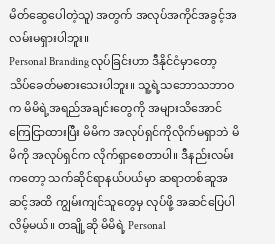မိတ်ဆွေပေါတဲ့သူ) အတွက် အလုပ်အကိုင်အခွင့်အလမ်းမရှားပါဘူး။
Personal Branding လုပ်ခြင်းဟာ ဒီနိုင်ငံမှာတော့ သိပ်ခေတ်မစားသေးပါဘူး။ သူ့ရဲ့သဘောသဘာဝက မိမိရဲ့အရည်အချင်းတွေကို အများသိအောင်ကြေငြာထားပြီး မိမိက အလုပ်ရှင်ကိုလိုက်မရှာဘဲ မိမိကို အလုပ်ရှင်က လိုက်ရှာစေတာပါ။ ဒီနည်းလမ်းကတော့ သက်ဆိုင်ရာနယ်ပယ်မှာ ဆရာတစ်ဆူအဆင့်အထိ ကျွမ်းကျင်သူတွေမှ လုပ်ဖို့ အဆင်ပြေပါလိမ့်မယ်။ တချို့ဆို မိမိရဲ့ Personal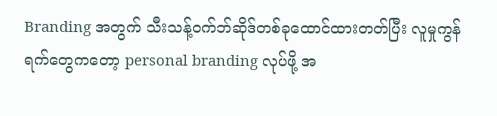Branding အတွက် သီးသန့်ဝက်ဘ်ဆိုဒ်တစ်ခုထောင်ထားတတ်ပြီး လူမှုကွန်ရက်တွေကတော့ personal branding လုပ်ဖို့ အ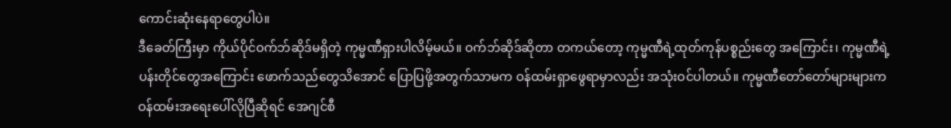ကောင်းဆုံးနေရာတွေပါပဲ။
ဒီခေတ်ကြီးမှာ ကိုယ်ပိုင်ဝက်ဘ်ဆိုဒ်မရှိတဲ့ ကုမ္မဏီရှားပါလိမ့်မယ်။ ဝက်ဘ်ဆိုဒ်ဆိုတာ တကယ်တော့ ကုမ္မဏီရဲ့ထုတ်ကုန်ပစ္စည်းတွေ အကြောင်း၊ ကုမ္မဏီရဲ့ပန်းတိုင်တွေအကြောင်း ဖောက်သည်တွေသိအောင် ပြောပြဖို့အတွက်သာမက ဝန်ထမ်းရှာဖွေရာမှာလည်း အသုံးဝင်ပါတယ်။ ကုမ္မဏီတော်တော်များများက ဝန်ထမ်းအရေးပေါ်လိုပြီဆိုရင် အေဂျင်စီ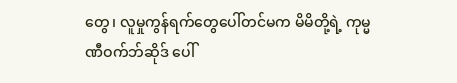တွေ၊ လူမှုကွန်ရက်တွေပေါ်တင်မက မိမိတို့ရဲ့ ကုမ္မဏီဝက်ဘ်ဆိုဒ် ပေါ်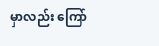မှာလည်း ကြော်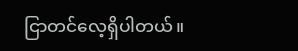ငြာတင်လေ့ရှိပါတယ်။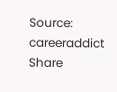Source: careeraddict
Share